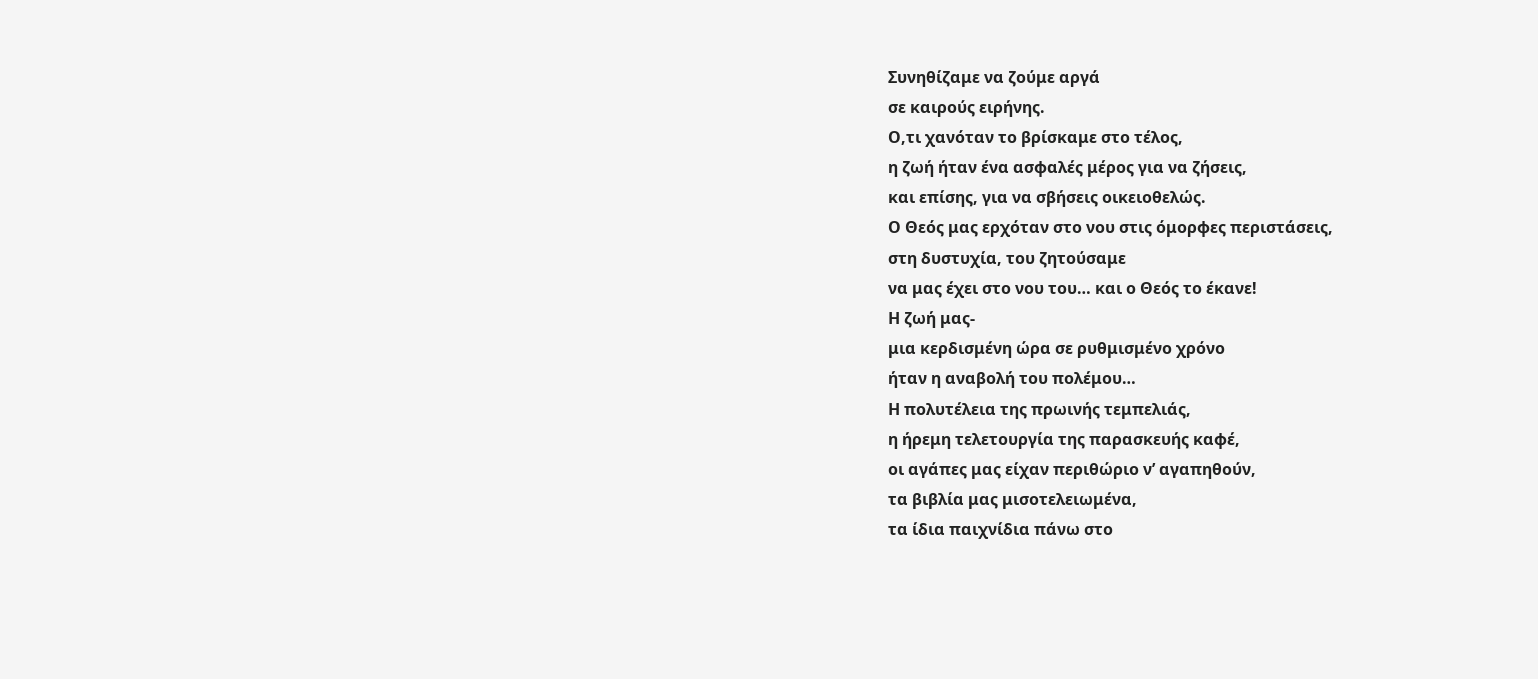Συνηθίζαμε να ζούμε αργά
σε καιρούς ειρήνης.
Ο,τι χανόταν το βρίσκαμε στο τέλος,
η ζωή ήταν ένα ασφαλές μέρος για να ζήσεις,
και επίσης, για να σβήσεις οικειοθελώς.
Ο Θεός μας ερχόταν στο νου στις όμορφες περιστάσεις,
στη δυστυχία, του ζητούσαμε
να μας έχει στο νου του… και ο Θεός το έκανε!
Η ζωή μας-
μια κερδισμένη ώρα σε ρυθμισμένο χρόνο
ήταν η αναβολή του πολέμου…
Η πολυτέλεια της πρωινής τεμπελιάς,
η ήρεμη τελετουργία της παρασκευής καφέ,
οι αγάπες μας είχαν περιθώριο ν’ αγαπηθούν,
τα βιβλία μας μισοτελειωμένα,
τα ίδια παιχνίδια πάνω στο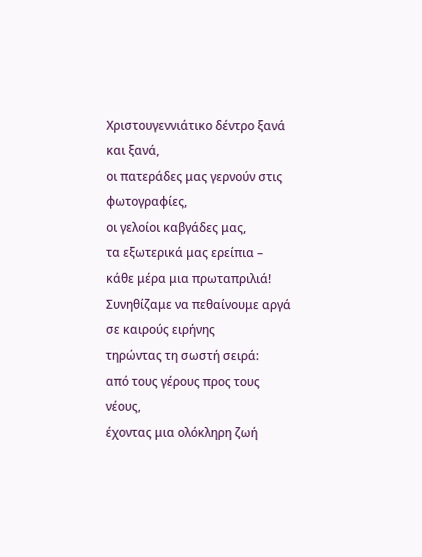Χριστουγεννιάτικο δέντρο ξανά και ξανά,
οι πατεράδες μας γερνούν στις φωτογραφίες,
οι γελοίοι καβγάδες μας,
τα εξωτερικά μας ερείπια –
κάθε μέρα μια πρωταπριλιά!
Συνηθίζαμε να πεθαίνουμε αργά σε καιρούς ειρήνης
τηρώντας τη σωστή σειρά:
από τους γέρους προς τους νέους,
έχοντας μια ολόκληρη ζωή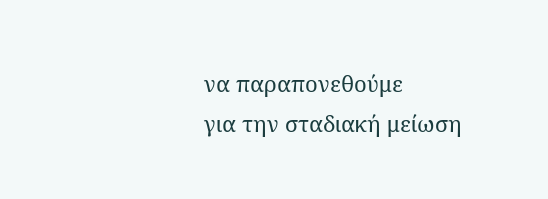να παραπονεθούμε
για την σταδιακή μείωση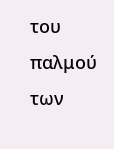του παλμού των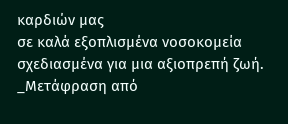καρδιών μας
σε καλά εξοπλισμένα νοσοκομεία
σχεδιασμένα για μια αξιοπρεπή ζωή.
_Μετάφραση από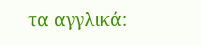τα αγγλικά: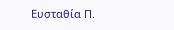Ευσταθία Π.